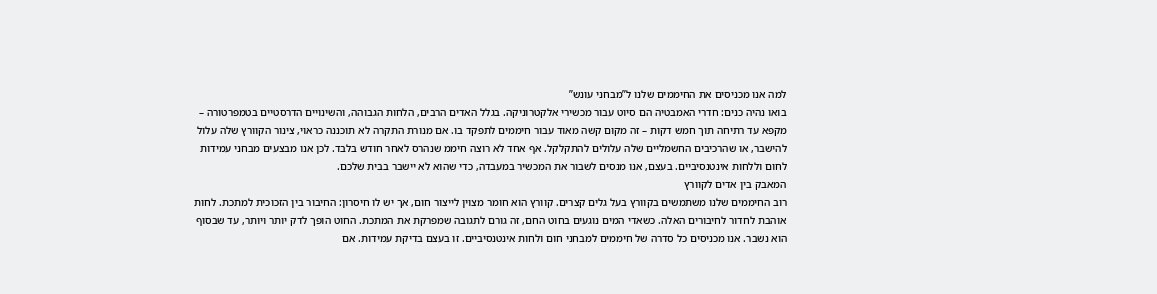למה אנו מכניסים את החיממים שלנו ל”מבחני עונש”
בואו נהיה כנים: חדרי האמבטיה הם סיוט עבור מכשירי אלקטרוניקה. בגלל האדים הרבים, הלחות הגבוהה, והשינויים הדרסטיים בטמפרטורה – מקפא עד רתיחה תוך חמש דקות – זה מקום קשה מאוד עבור חיממים לתפקד בו. אם מנורת התקרה לא תוכננה כראוי, צינור הקוורץ שלה עלול להישבר, או שהרכיבים החשמליים שלה עלולים להתקלקל. אף אחד לא רוצה חיממ שנהרס לאחר חודש בלבד. לכן אנו מבצעים מבחני עמידות לחום וללחות אינטנסיביים. בעצם, אנו מנסים לשבור את המכשיר במעבדה, כדי שהוא לא יישבר בבית שלכם.
המאבק בין אדים לקוורץ
רוב החיממים שלנו משתמשים בקוורץ בעל גלים קצרים. קוורץ הוא חומר מצוין לייצור חום, אך יש לו חיסרון: החיבור בין הזכוכית למתכת. לחות אוהבת לחדור לחיבורים האלה. כשאדי המים נוגעים בחוט החם, זה גורם לתגובה שמפרקת את המתכת. החוט הופך לדק יותר ויותר, עד שבסוף הוא נשבר. אנו מכניסים כל סדרה של חיממים למבחני חום ולחות אינטנסיביים. זו בעצם בדיקת עמידות. אם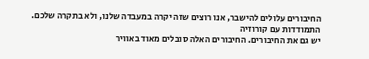החיבורים עלולים להישבר, אנו רוצים שזה יקרה במעבדה שלנו, ולא בתקרה שלכם.
התמודדות עם קורוזיה
יש גם את החיבורים. החיבורים האלה סובלים מאוד באוויר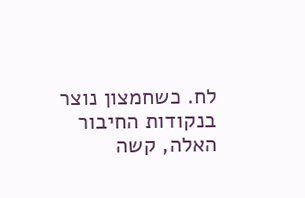לח. כשחמצון נוצר בנקודות החיבור האלה, קשה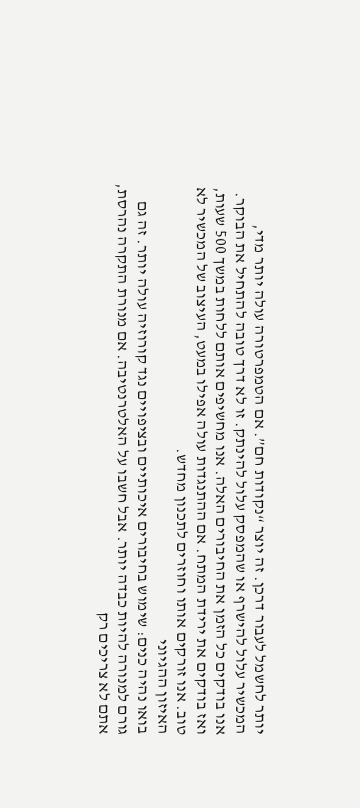יותר לחשמל לעבור דרכן. זה יוצר “נקודות חם”. אם הטמפרטורה עולה יותר מדי, המכשיר עלול להישרף או שהמפסק עלול להינתק. זו לא דרך טובה להתחיל את הבוקר. אנו בודקים כל הזמן את החיבורים האלה. אנו מחשיפים אותם ללחות במשך 500 שעות, ואז בודקים את ירידת המתח. אם ההתנגדות עולה אפילו במעט, העיצוב של המכשיר לא טוב. אנו זורקים אותו וחוזרים לתכנון מחדש.
האיזון ההגיוני
בואו נהיה כנים: שימוש בחיבורים איכותיים ובציפויים נגד קורוזיה עולה יותר. זה גם גורם למנורה להיות כבדה יותר. אבל חשבו על האלטרנטיבה. אם מנורת התקרה נהרסת, אתם לא צריכים רק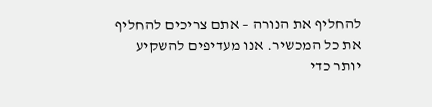להחליף את הנורה – אתם צריכים להחליף את כל המכשיר. אנו מעדיפים להשקיע יותר כדי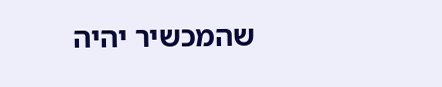שהמכשיר יהיה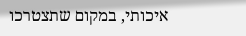איכותי, במקום שתצטרכו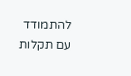להתמודד עם תקלות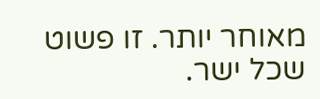מאוחר יותר. זו פשוט שכל ישר.